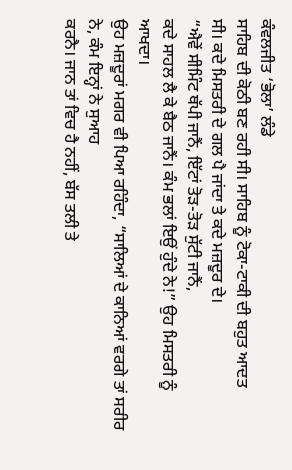ਕੰਵਲਜੀਤ ‘ਭੋਲਾ’ ਲੰਡੇ
ਸਾਹਿਬ ਦੀ ਕੋਠੀ ਬਣ ਰਹੀ ਸੀ। ਸਾਹਿਬ ਨੂੰ ਟੋਕਾ-ਟਾਕੀ ਦੀ ਬਹੁਤ ਆਦਤ
ਸੀ। ਕਦੇ ਮਿਸਤਰੀ ਦੇ ਗਲ ਪੈ ਜਾਂਦਾ ਤੇ ਕਦੇ ਮਜ਼ਦੂਰ ਦੇ।
“ਐਵੇਂ ਸੀਮਿੰਟ ਥੱਪੀ ਜਾਨੈਂ, ਇੱਟਾਂ ਤੋੜ-ਤੋੜ ਸੁੱਟੀ ਜਾਨੈਂ,
ਕਦੇ ਸਾਹਲ ਲੈ ਕੇ ਬੈਠ ਜਾਨੈਂ। ਕੰਮ ਭਲਾਂ ਇਉਂ ਹੁੰਦੇ ਨੇ!” ਉਹ ਮਿਸਤਰੀ ਨੂੰ ਆਖਦਾ।
ਉਹ ਮਜ਼ਦੂਰਾਂ ਮਗਰ ਵੀ ਪਿਆ ਰਹਿੰਦਾ, “ਸਾਲਿਆਂ ਦੇ ਕਾਨਿਆਂ ਵਰਗੇ ਤਾਂ ਸਰੀਰ ਨੇ, ਕੰਮ ਇਨ੍ਹਾਂ ਨੇ ਸੁਆਹ
ਕਰਨੈ। ਜਾਨ ਤਾਂ ਵਿਚ ਹੈ ਨਹੀਂ, ਬੱਸ ਤਲੀ ਤੇ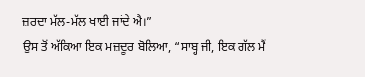ਜ਼ਰਦਾ ਮੱਲ-ਮੱਲ ਖਾਈ ਜਾਂਦੇ ਐ।”
ਉਸ ਤੋਂ ਅੱਕਿਆ ਇਕ ਮਜ਼ਦੂਰ ਬੋਲਿਆ, “ਸਾਬ੍ਹ ਜੀ, ਇਕ ਗੱਲ ਮੈਂ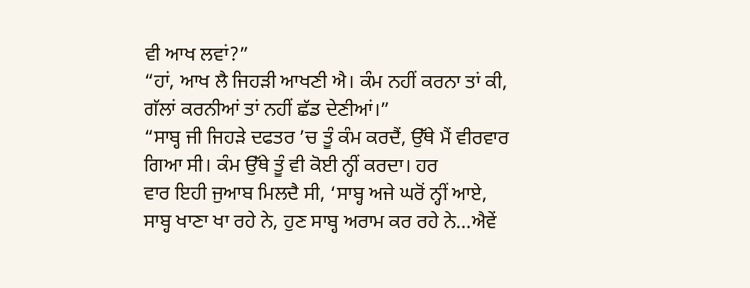ਵੀ ਆਖ ਲਵਾਂ?”
“ਹਾਂ, ਆਖ ਲੈ ਜਿਹੜੀ ਆਖਣੀ ਐ। ਕੰਮ ਨਹੀਂ ਕਰਨਾ ਤਾਂ ਕੀ,
ਗੱਲਾਂ ਕਰਨੀਆਂ ਤਾਂ ਨਹੀਂ ਛੱਡ ਦੇਣੀਆਂ।”
“ਸਾਬ੍ਹ ਜੀ ਜਿਹੜੇ ਦਫਤਰ ’ਚ ਤੂੰ ਕੰਮ ਕਰਦੈਂ, ਉੱਥੇ ਮੈਂ ਵੀਰਵਾਰ ਗਿਆ ਸੀ। ਕੰਮ ਉੱਥੇ ਤੂੰ ਵੀ ਕੋਈ ਨ੍ਹੀਂ ਕਰਦਾ। ਹਰ
ਵਾਰ ਇਹੀ ਜੁਆਬ ਮਿਲਦੈ ਸੀ, ‘ਸਾਬ੍ਹ ਅਜੇ ਘਰੋਂ ਨ੍ਹੀਂ ਆਏ,
ਸਾਬ੍ਹ ਖਾਣਾ ਖਾ ਰਹੇ ਨੇ, ਹੁਣ ਸਾਬ੍ਹ ਅਰਾਮ ਕਰ ਰਹੇ ਨੇ…ਐਵੇਂ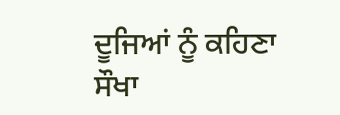ਦੂਜਿਆਂ ਨੂੰ ਕਹਿਣਾ ਸੌਖਾ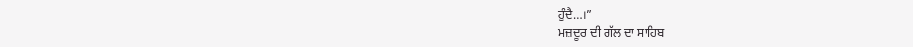ਹੁੰਦੈ…।”
ਮਜ਼ਦੂਰ ਦੀ ਗੱਲ ਦਾ ਸਾਹਿਬ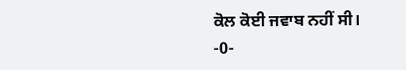ਕੋਲ ਕੋਈ ਜਵਾਬ ਨਹੀਂ ਸੀ।
-0-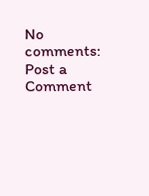No comments:
Post a Comment